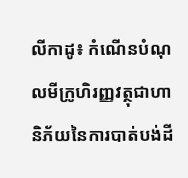លីកាដូ៖ កំណើនបំណុលមីក្រូហិរញ្ញវត្ថុជាហានិភ័យនៃការបាត់បង់ដី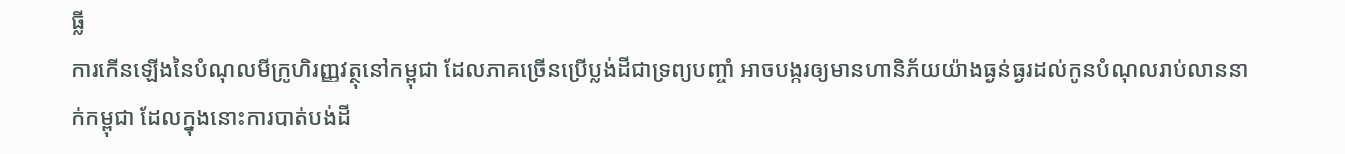ធ្លី
ការកើនឡើងនៃបំណុលមីក្រូហិរញ្ញវត្ថុនៅកម្ពុជា ដែលភាគច្រើនប្រើប្លង់ដីជាទ្រព្យបញ្ចាំ អាចបង្ករឲ្យមានហានិភ័យយ៉ាងធ្ងន់ធ្ងរដល់កូនបំណុលរាប់លាននាក់កម្ពុជា ដែលក្នុងនោះការបាត់បង់ដី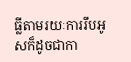ធ្លីតាមរយៈការរឹបអូសក៏ដូចជាកា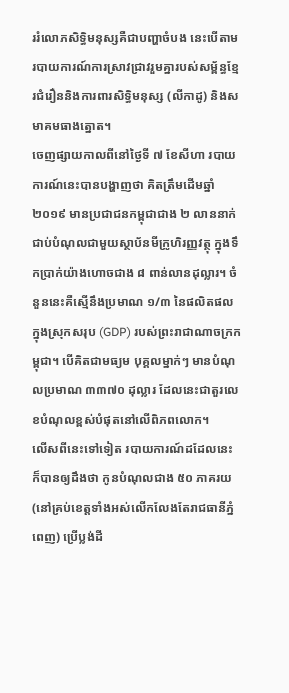ររំលោភសិទ្ធិមនុស្សគឺជាបញ្ហាចំបង នេះបើតាមរបាយការណ៍ការស្រាវជ្រាវរួមគ្នារបស់សម្ព័ន្ធខ្មែរជំរឿននិងការពារសិទ្ធិមនុស្ស (លីកាដូ) និងសមាគមធាងត្នោត។
ចេញផ្សាយកាលពីនៅថ្ងៃទី ៧ ខែសីហា របាយការណ៍នេះបានបង្ហាញថា គិតត្រឹមដើមឆ្នាំ ២០១៩ មានប្រជាជនកម្ពុជាជាង ២ លាននាក់ជាប់បំណុលជាមួយស្ថាប័នមីក្រូហិរញ្ញវត្ថុ ក្នុងទឹកប្រាក់យ៉ាងហោចជាង ៨ ពាន់លានដុល្លារ។ ចំនួននេះគឺស្មើនឹងប្រមាណ ១/៣ នៃផលិតផលក្នុងស្រុកសរុប (GDP) របស់ព្រះរាជាណាចក្រកម្ពុជា។ បើគិតជាមធ្យម បុគ្គលម្នាក់ៗ មានបំណុលប្រមាណ ៣៣៧០ ដុល្លារ ដែលនេះជាតួរលេខបំណុលខ្ពស់បំផុតនៅលើពិភពលោក។
លើសពីនេះទៅទៀត របាយការណ៍ដដែលនេះ ក៏បានឲ្យដឹងថា កូនបំណុលជាង ៥០ ភាគរយ (នៅគ្រប់ខេត្តទាំងអស់លើកលែងតែរាជធានីភ្នំពេញ) ប្រើប្លង់ដី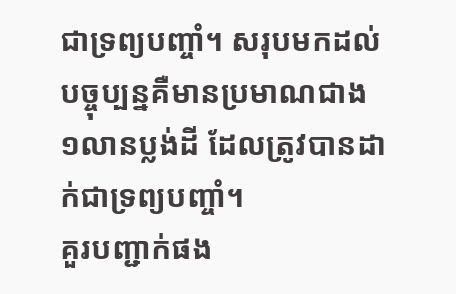ជាទ្រព្យបញ្ចាំ។ សរុបមកដល់បច្ចុប្បន្នគឺមានប្រមាណជាង១លានប្លង់ដី ដែលត្រូវបានដាក់ជាទ្រព្យបញ្ចាំ។
គួរបញ្ជាក់ផង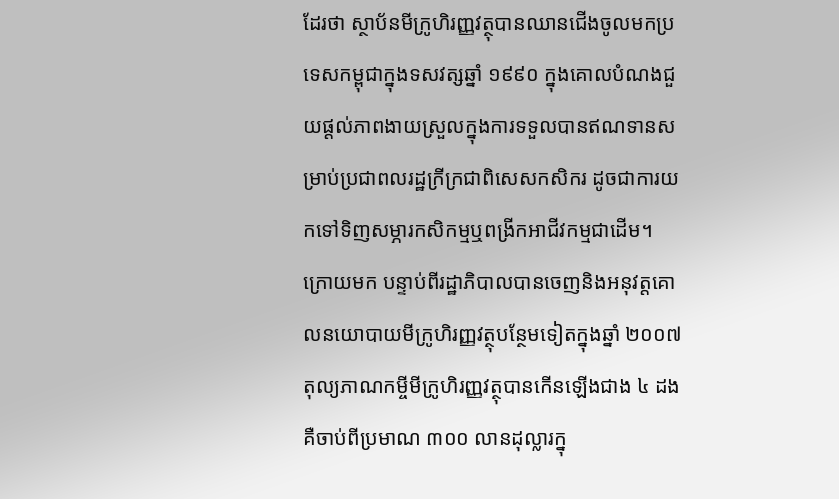ដែរថា ស្ថាប័នមីក្រូហិរញ្ញវត្ថុបានឈានជើងចូលមកប្រទេសកម្ពុជាក្នុងទសវត្សឆ្នាំ ១៩៩០ ក្នុងគោលបំណងជួយផ្តល់ភាពងាយស្រួលក្នុងការទទួលបានឥណទានសម្រាប់ប្រជាពលរដ្ឋក្រីក្រជាពិសេសកសិករ ដូចជាការយកទៅទិញសម្ភារកសិកម្មឬពង្រីកអាជីវកម្មជាដើម។ ក្រោយមក បន្ទាប់ពីរដ្ឋាភិបាលបានចេញនិងអនុវត្តគោលនយោបាយមីក្រូហិរញ្ញវត្ថុបន្ថែមទៀតក្នុងឆ្នាំ ២០០៧ តុល្យភាណកម្ចីមីក្រូហិរញ្ញវត្ថុបានកើនឡើងជាង ៤ ដង គឺចាប់ពីប្រមាណ ៣០០ លានដុល្លារក្នុ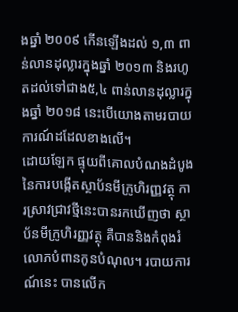ងឆ្នាំ ២០០៩ កើនឡើងដល់ ១,៣ ពាន់លានដុល្លារក្នុងឆ្នាំ ២០១៣ និងរហូតដល់ទៅជាង៥,៤ ពាន់លានដុល្លារក្នុងឆ្នាំ ២០១៨ នេះបើយោងតាមរបាយការណ៍ដដែលខាងលើ។
ដោយឡែក ផ្ទុយពីគោលបំណងដំបូងនៃការបង្កើតស្ថាប័នមីក្រូហិរញ្ញវត្ថុ ការស្រាវជ្រាវថ្មីនេះបានរកឃើញថា ស្ថាប័នមីក្រូហិរញ្ញវត្ថុ គឺបាននិងកំពុងរំលោភបំពានកូនបំណុល។ របាយការណ៍នេះ បានលើក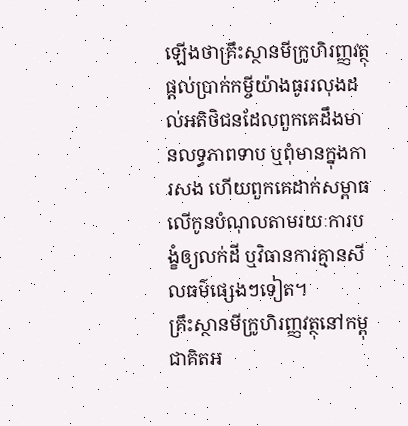ឡើងថាគ្រឹះស្ថានមីក្រូហិរញ្ញវត្ថុ ផ្តល់ប្រាក់កម្ចីយ៉ាងធូររលុងដល់អតិថិជនដែលពួកគេដឹងមានលទ្ធភាពទាប ឬពុំមានក្នុងការសង ហើយពួកគេដាក់សម្ពាធលើកូនបំណុលតាមរយៈការបង្ខំឲ្យលក់ដី ឬវិធានការគ្មានសីលធម៌ផ្សេងៗទៀត។
គ្រឹះស្ថានមីក្រូហិរញ្ញវត្ថុនៅកម្ពុជាគិតអ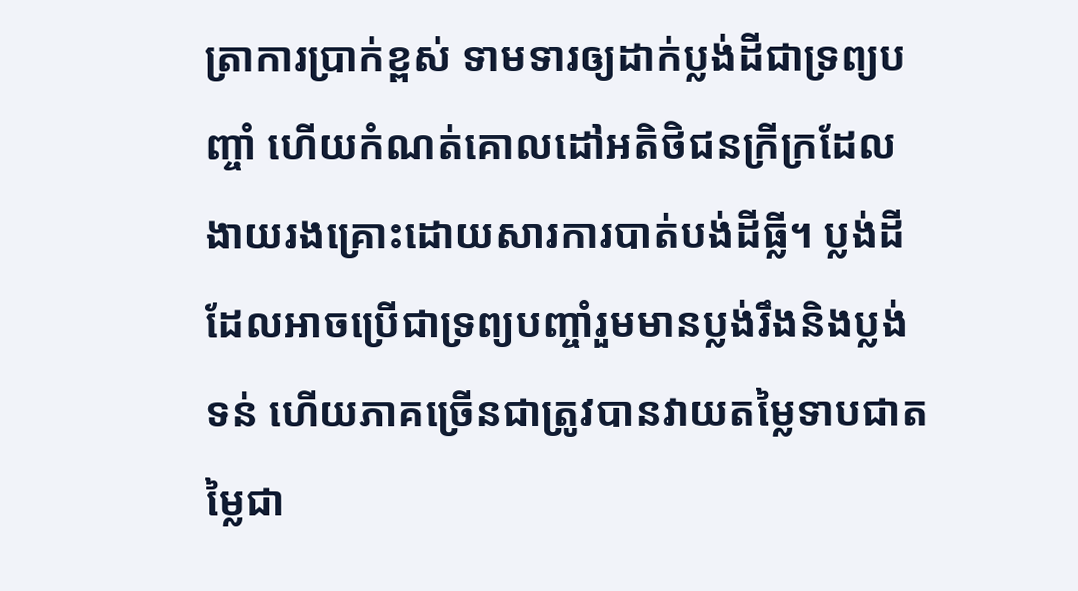ត្រាការប្រាក់ខ្ពស់ ទាមទារឲ្យដាក់ប្លង់ដីជាទ្រព្យបញ្ចាំ ហើយកំណត់គោលដៅអតិថិជនក្រីក្រដែលងាយរងគ្រោះដោយសារការបាត់បង់ដីធ្លី។ ប្លង់ដីដែលអាចប្រើជាទ្រព្យបញ្ចាំរួមមានប្លង់រឹងនិងប្លង់ទន់ ហើយភាគច្រើនជាត្រូវបានវាយតម្លៃទាបជាតម្លៃជា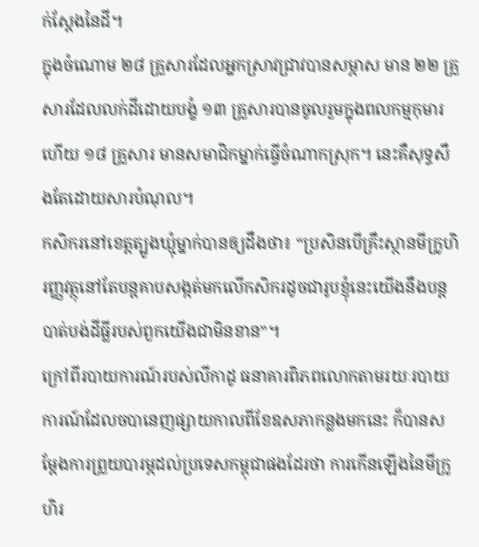ក់ស្ដែងនៃដី។
ក្នុងចំណោម ២៨ គ្រួសារដែលអ្នកស្រាវជ្រាវបានសម្ភាស មាន ២២ គ្រួសារដែលលក់ដីដោយបង្ខំ ១៣ គ្រួសារបានចូលរួមក្នុងពលកម្មកុមារ ហើយ ១៨ គ្រួសារ មានសមាជិកម្នាក់ធ្វើចំណាកស្រុក។ នេះគឺសុទ្ធសឹងតែដោយសារបំណុល។
កសិករនៅខេត្តត្បូងឃ្មុំម្នាក់បានឲ្យដឹងថា៖ “ប្រសិនបើគ្រឹះស្ថានមីក្រូហិរញ្ញវត្ថុនៅតែបន្តគាបសង្កត់មកលើកសិករដូចជារូបខ្ញុំនេះយើងនឹងបន្តបាត់បង់ដីធ្លីរបស់ពួកយើងជាមិនខាន”។
ក្រៅពីរបាយការណ៍របស់លីកាដូ ធនាគារពិភពលោកតាមរយៈរបាយការណ៍ដែលចបានេញផ្សាយកាលពីខែឧសភាកន្លងមកនេះ ក៏បានសម្ដែងការព្រួយបារម្ភដល់ប្រទេសកម្ពុជាផងដែរថា ការកើនឡើងនៃមីក្រូហិរ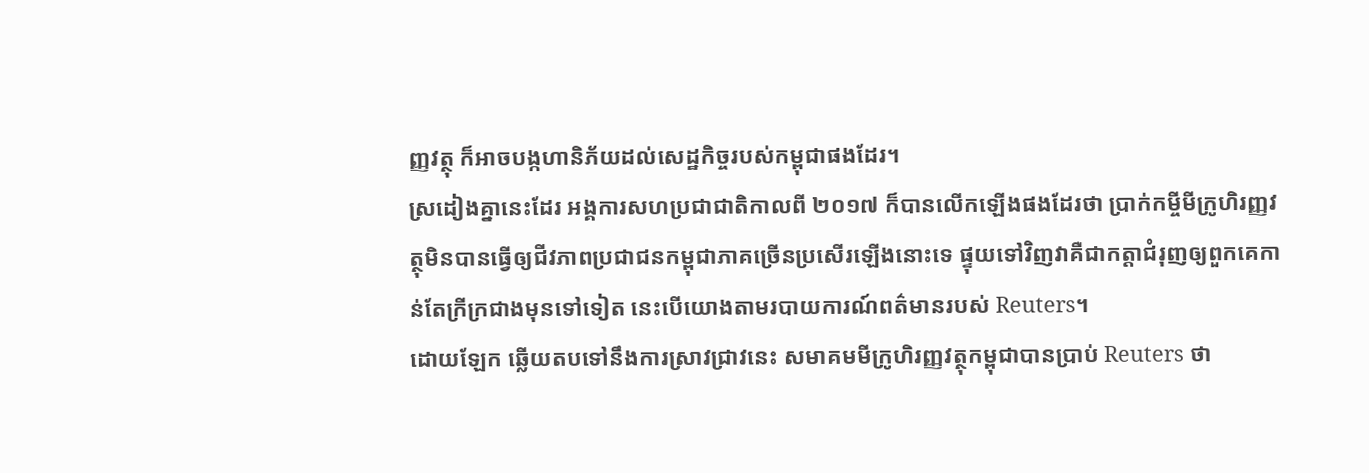ញ្ញវត្ថុ ក៏អាចបង្កហានិភ័យដល់សេដ្ឋកិច្ចរបស់កម្ពុជាផងដែរ។
ស្រដៀងគ្នានេះដែរ អង្គការសហប្រជាជាតិកាលពី ២០១៧ ក៏បានលើកឡើងផងដែរថា ប្រាក់កម្ចីមីក្រូហិរញ្ញវត្ថុមិនបានធ្វើឲ្យជីវភាពប្រជាជនកម្ពុជាភាគច្រើនប្រសើរឡើងនោះទេ ផ្ទុយទៅវិញវាគឺជាកត្តាជំរុញឲ្យពួកគេកាន់តែក្រីក្រជាងមុនទៅទៀត នេះបើយោងតាមរបាយការណ៍ពត៌មានរបស់ Reuters។
ដោយឡែក ឆ្លើយតបទៅនឹងការស្រាវជ្រាវនេះ សមាគមមីក្រូហិរញ្ញវត្ថុកម្ពុជាបានប្រាប់ Reuters ថា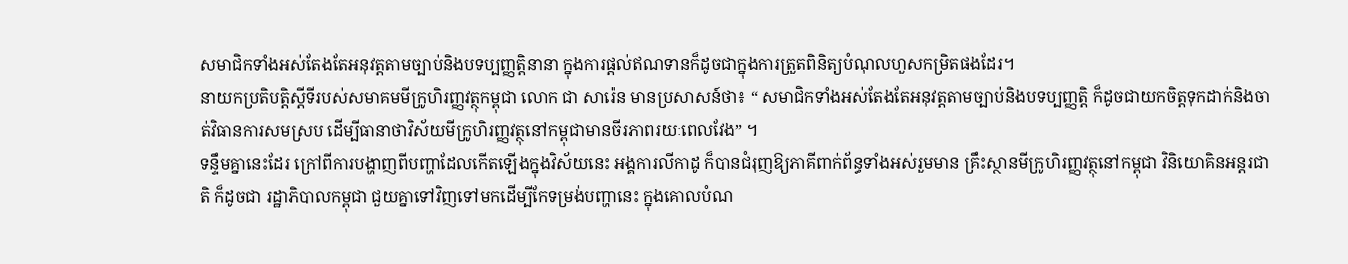សមាជិកទាំងអស់តែងតែអនុវត្តតាមច្បាប់និងបទប្បញ្ញត្តិនានា ក្នុងការផ្ដល់ឥណទានក៏ដូចជាក្នុងការត្រួតពិនិត្យបំណុលហួសកម្រិតផងដែរ។
នាយកប្រតិបត្តិស្តីទីរបស់សមាគមមីក្រូហិរញ្ញវត្ថុកម្ពុជា លោក ជា សារ៉េន មានប្រសាសន៍ថា៖ “ សមាជិកទាំងអស់តែងតែអនុវត្តតាមច្បាប់និងបទប្បញ្ញត្តិ ក៏ដូចជាយកចិត្តទុកដាក់និងចាត់វិធានការសមស្រប ដើម្បីធានាថាវិស័យមីក្រូហិរញ្ញវត្ថុនៅកម្ពុជាមានចីរភាពរយៈពេលវែង” ។
ទន្ទឹមគ្នានេះដែរ ក្រៅពីការបង្ហាញពីបញ្ហាដែលកើតឡើងក្នុងវិស័យនេះ អង្គការលីកាដូ ក៏បានជំរុញឱ្យភាគីពាក់ព័ន្ធទាំងអស់រួមមាន គ្រឹះស្ថានមីក្រូហិរញ្ញវត្ថុនៅកម្ពុជា វិនិយោគិនអន្តរជាតិ ក៏ដូចជា រដ្ឋាភិបាលកម្ពុជា ជួយគ្នាទៅវិញទៅមកដើម្បីកែទម្រង់បញ្ហានេះ ក្នុងគោលបំណ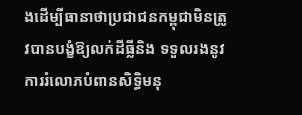ងដើម្បីធានាថាប្រជាជនកម្ពុជាមិនត្រូវបានបង្ខំឱ្យលក់ដីធ្លីនិង ទទួលរងនូវការរំលោភបំពានសិទ្ធិមនុ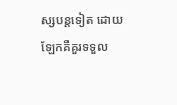ស្សបន្តទៀត ដោយឡែកគឺគួរទទួល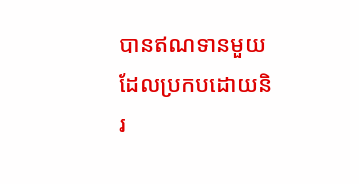បានឥណទានមួយដែលប្រកបដោយនិរ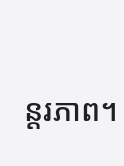ន្តរភាព។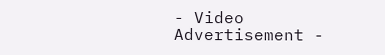- Video Advertisement -